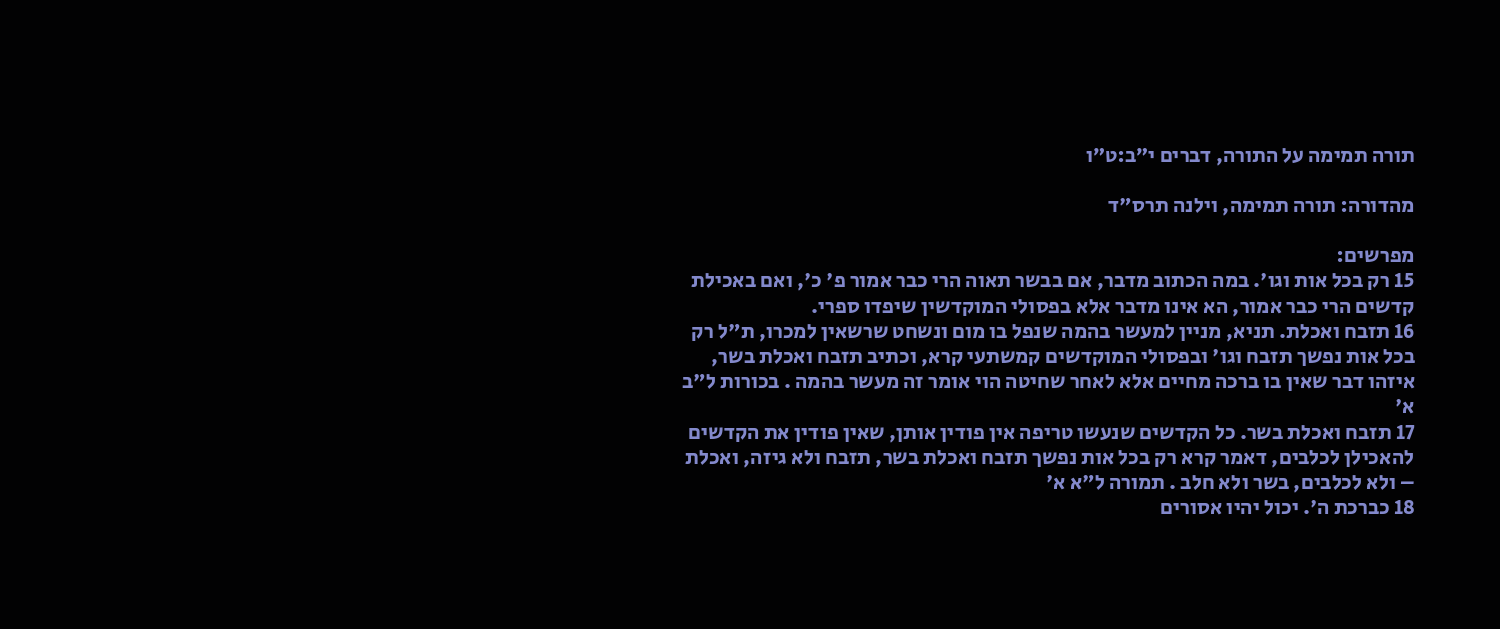תורה תמימה על התורה, דברים י״ב:ט״ו

מהדורה: תורה תמימה, וילנה תרס"ד

מפרשים:
15 רק בכל אות וגו'. במה הכתוב מדבר, אם בבשר תאוה הרי כבר אמור פ' כ', ואם באכילת קדשים הרי כבר אמור, הא אינו מדבר אלא בפסולי המוקדשין שיפדו ספרי.
16 תזבח ואכלת. תניא, מניין למעשר בהמה שנפל בו מום ונשחט שרשאין למכרו, ת"ל רק בכל אות נפשך תזבח וגו' ובפסולי המוקדשים קמשתעי קרא, וכתיב תזבח ואכלת בשר, איזהו דבר שאין בו ברכה מחיים אלא לאחר שחיטה הוי אומר זה מעשר בהמה . בכורות ל"ב א'
17 תזבח ואכלת בשר. כל הקדשים שנעשו טריפה אין פודין אותן, שאין פודין את הקדשים להאכילן לכלבים, דאמר קרא רק בכל אות נפשך תזבח ואכלת בשר, תזבח ולא גיזה, ואכלת – ולא לכלבים, בשר ולא חלב . תמורה ל"א א'
18 כברכת ה'. יכול יהיו אסורים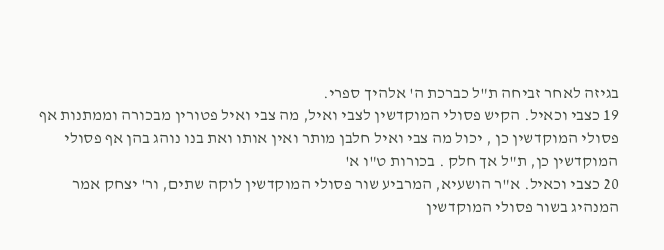בגיזה לאחר זביחה ת"ל כברכת ה' אלהיך ספרי.
19 כצבי וכאיל. הקיש פסולי המוקדשין לצבי ואיל, מה צבי ואיל פטורין מבכורה וממתנות אף פסולי המוקדשין כן , יכול מה צבי ואיל חלבן מותר ואין אותו ואת בנו נוהג בהן אף פסולי המוקדשין כן, ת"ל אך חלק . בכורות ט"ו א'
20 כצבי וכאיל. א"ר הושעיא, המרביע שור פסולי המוקדשין לוקה שתים, ור' יצחק אמר המנהיג בשור פסולי המוקדשין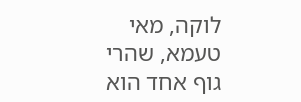לוקה, מאי טעמא, שהרי גוף אחד הוא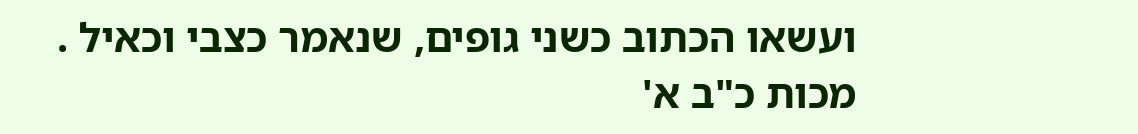ועשאו הכתוב כשני גופים, שנאמר כצבי וכאיל . מכות כ"ב א'